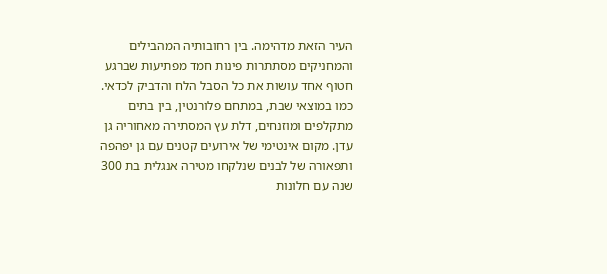העיר הזאת מדהימה. בין רחובותיה המהבילים והמחניקים מסתתרות פינות חמד מפתיעות שברגע חטוף אחד עושות את כל הסבל הלח והדביק לכדאי. כמו במוצאי שבת, במתחם פלורנטין, בין בתים מתקלפים ומוזנחים, דלת עץ המסתירה מאחוריה גן עדן. מקום אינטימי של אירועים קטנים עם גן יפהפה ותפאורה של לבנים שנלקחו מטירה אנגלית בת 300 שנה עם חלונות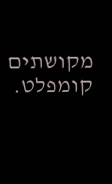מקושתים קומפלט.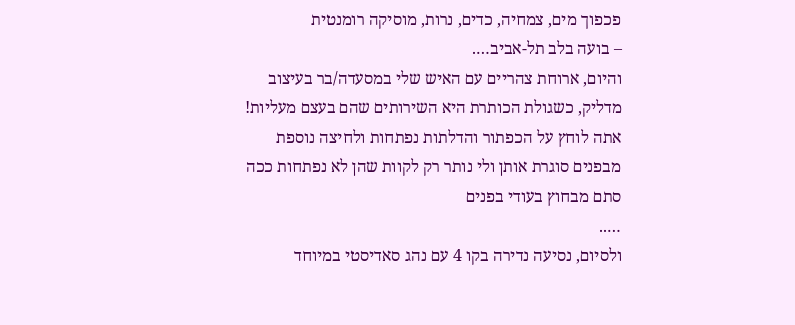פכפוך מים, צמחיה, כדים, נרות, מוסיקה רומנטית
– בועה בלב תל-אביב….
והיום, ארוחת צהריים עם האיש שלי במסעדה/בר בעיצוב מדליק, כשגולת הכותרת היא השירותים שהם בעצם מעליות! אתה לוחץ על הכפתור והדלתות נפתחות ולחיצה נוספת מבפנים סוגרת אותן ולי נותר רק לקוות שהן לא נפתחות ככה סתם מבחוץ בעודי בפנים
…..
ולסיום, נסיעה נדירה בקו 4 עם נהג סאדיסטי במיוחד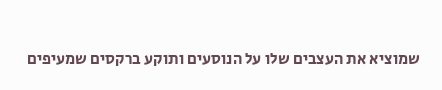שמוציא את העצבים שלו על הנוסעים ותוקע ברקסים שמעיפים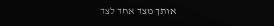אותך מצד אחד לצד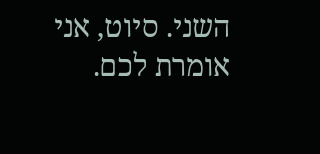השני. סיוט, אני אומרת לכם.